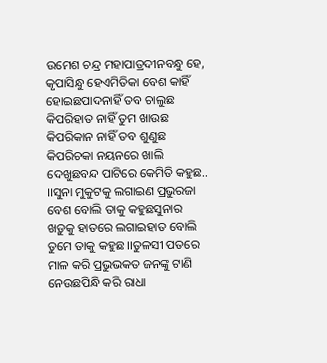ଉମେଶ ଚନ୍ଦ୍ର ମହାପାତ୍ରଦୀନବନ୍ଧୁ ହେ, କୃପାସିନ୍ଧୁ ହେଏମିତିକା ବେଶ କାହିଁ ହୋଇଛପାଦନାହିଁ ତବ ଚାଲୁଛ କିପରିହାତ ନାହିଁ ତୁମ ଖାଉଛ କିପରିକାନ ନାହିଁ ତବ ଶୁଣୁଛ କିପରିଚକା ନୟନରେ ଖାଲି ଦେଖୁଛବନ୍ଦ ପାଟିରେ କେମିତି କହୁଛ.. ।।ସୁନା ମୁକୁଟକୁ ଲଗାଇଣ ପ୍ରଭୁରଜା ବେଶ ବୋଲି ତାକୁ କହୁଛସୁନାର ଖଡ଼ୁକୁ ହାତରେ ଲଗାଇହାତ ବୋଲି ତୁମେ ତାକୁ କହୁଛ ।।ତୁଳସୀ ପତରେ ମାଳ କରି ପ୍ରଭୁଭକତ ଜନଙ୍କୁ ଟାଣି ନେଉଛପିନ୍ଧି କରି ରାଧା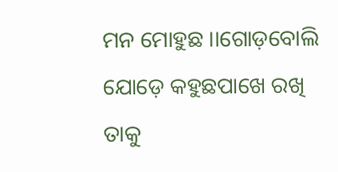ମନ ମୋହୁଛ ।।ଗୋଡ଼ବୋଲି ଯୋଡ଼େ କହୁଛପାଖେ ରଖି ତାକୁ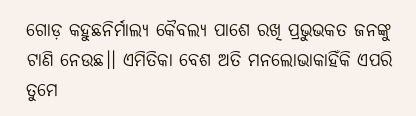ଗୋଡ଼ କହୁଛନିର୍ମାଲ୍ୟ କୈବଲ୍ୟ ପାଶେ ରଖି ପ୍ରଭୁଭକତ ଜନଙ୍କୁ ଟାଣି ନେଉଛ।। ଏମିତିକା ବେଶ ଅତି ମନଲୋଭାକାହିଁକି ଏପରି ତୁମେ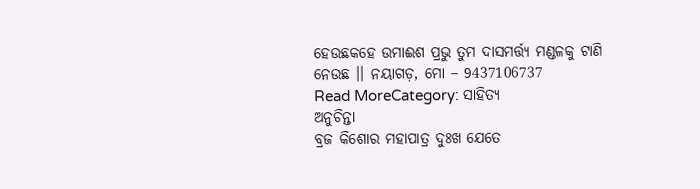ହେଉଛକହେ ଉମାଈଶ ପ୍ରଭୁ ତୁମ ଦାସମର୍ତ୍ତ୍ୟ ମଣ୍ଡଳକୁ ଟାଣି ନେଉଛ ।। ନୟାଗଡ଼, ମୋ – 9437106737
Read MoreCategory: ସାହିତ୍ୟ
ଅନୁଚିନ୍ତା
ବ୍ରଜ କିଶୋର ମହାପାତ୍ର ଦୁଃଖ ଯେତେ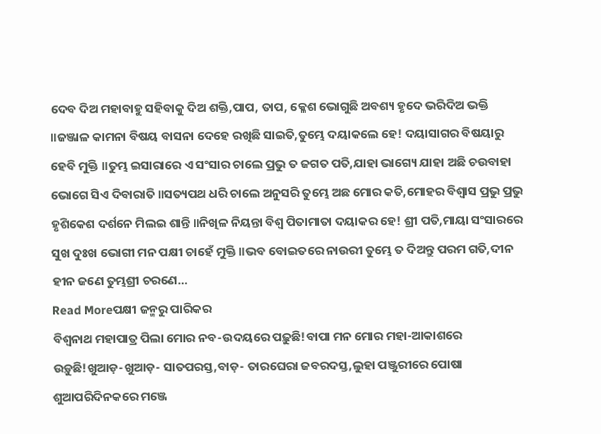ଦେବ ଦିଅ ମହାବାହୁ ସହିବାକୁ ଦିଅ ଶକ୍ତି,ପାପ, ତାପ, କ୍ଳେଶ ଭୋଗୁଛି ଅବଶ୍ୟ ହୃଦେ ଭରିଦିଅ ଭକ୍ତି ॥ଜଞ୍ଜାଳ କାମନା ବିଷୟ ବାସନା ଦେହେ ରଖିଛି ସାଇତି,ତୁମ୍ଭେ ଦୟାକଲେ ହେ! ଦୟାସାଗର ବିଷୟାରୁ ହେବି ମୁକ୍ତି ॥ତୁମ୍ଭ ଇସାରାରେ ଏ ସଂସାର ଚାଲେ ପ୍ରଭୁ ତ ଜଗତ ପତି,ଯାହା ଭାଗ୍ୟେ ଯାହା ଅଛି ଚଉବାହା ଭୋଗେ ସିଏ ଦିବାରାତି ॥ସତ୍ୟପଥ ଧରି ଚାଲେ ଅନୁସରି ତୁମ୍ଭେ ଅଛ ମୋର କତି,ମୋହର ବିଶ୍ୱାସ ପ୍ରଭୁ ପ୍ରଭୁ ହୃଶିକେଶ ଦର୍ଶନେ ମିଲଇ ଶାନ୍ତି ॥ନିଖିଳ ନିୟନ୍ତା ବିଶ୍ୱ ପିତାମାତା ଦୟାକର ହେ! ଶ୍ରୀ ପତି,ମାୟା ସଂସାରରେ ସୁଖ ଦୁଃଖ ଭୋଗୀ ମନ ପକ୍ଷୀ ଚାହେଁ ମୁକ୍ତି ॥ଭବ ବୋଇତରେ ନାଉରୀ ତୁମ୍ଭେ ତ ଦିଅନ୍ତୁ ପରମ ଗତି,ଦୀନ ହୀନ ଜଣେ ତୁମ୍ଭଶ୍ରୀ ଚରଣେ…
Read Moreପକ୍ଷୀ ଜନ୍ମରୁ ପାରିକର
ବିଶ୍ୱନାଥ ମହାପାତ୍ର ପିଲା ମୋର ନବ-ଉଦୟରେ ପଢ଼ୁଛି!ବାପା ମନ ମୋର ମହା-ଆକାଶରେ ଉଡ଼ୁଛି!ଖୁଆଡ଼-ଖୁଆଡ଼- ସାତପରସ୍ତ,ବାଡ଼- ତାରଘେରା ଜବରଦସ୍ତ,ଲୁହା ପଞ୍ଜୁରୀରେ ପୋଷା ଶୁଆପରିଦିନକରେ ମଞ୍ଜେ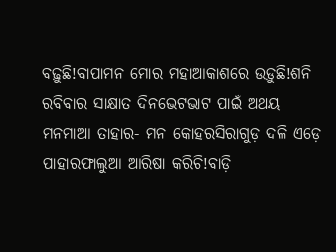ବଢ଼ୁଛି!ବାପାମନ ମୋର ମହାଆକାଶରେ ଉଡ଼ୁଛି!ଶନି ରବିବାର ସାକ୍ଷାତ ଦିନଭେଟଭାଟ ପାଇଁ ଅଥୟ ମନମାଆ ତାହାର- ମନ କୋହରସିରାଗୁଡ଼ ଦଳି ଏଡ଼େ ପାହାରଫାଲୁଆ ଆରିଷା କରିଚି!ବାଡ଼ି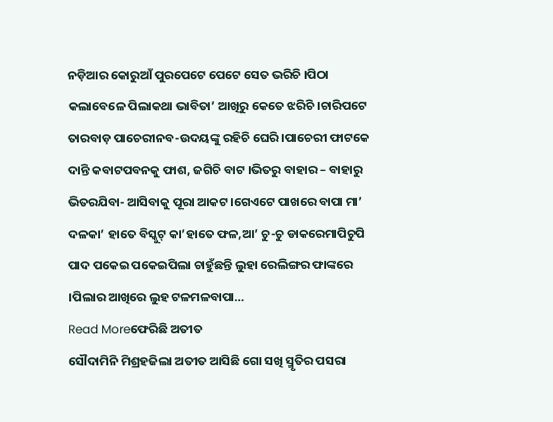ନଡ଼ିଆର କୋରୁଆଁ ପୁରପେଟେ ପେଟେ ସେତ ଭରିଚି ।ପିଠା କଲାବେଳେ ପିଲାକଥା ଭାବିତା’ ଆଖିରୁ କେତେ ଝରିଚି ।ଚାରିପଟେ ତାରବାଡ଼ ପାଚେରୀନବ-ଉଦୟଙ୍କୁ ରହିଚି ଘେରି ।ପାଚେରୀ ଫାଟକେ ଦାନ୍ତି କବାଟପବନକୁ ଫାଶ, ଜଗିଚି ବାଟ ।ଭିତରୁ ବାହାର – ବାହାରୁ ଭିତରଯିବା- ଆସିବାକୁ ପୂରା ଆକଟ ।ଗେଏଟେ ପାଖରେ ବାପା ମା’ ଦଳକା’ ହାତେ ବିସ୍କୁଟ୍ କା’ହାତେ ଫଳ,ଆ’ ଚୁ-ଚୁ ଡାକରେମାପିଚୁପି ପାଦ ପକେଇ ପକେଇପିଲା ଚାହୁଁଛନ୍ତି ଲୁହା ରେଲିଙ୍ଗର ଫାଙ୍କରେ ।ପିଲାର ଆଖିରେ ଲୁହ ଟଳମଳବାପା…
Read Moreଫେରିଛି ଅତୀତ
ସୌଦାମିନି ମିଶ୍ରହଜିଲା ଅତୀତ ଆସିଛି ଗୋ ସଖି ସ୍ମୃତିର ପସରା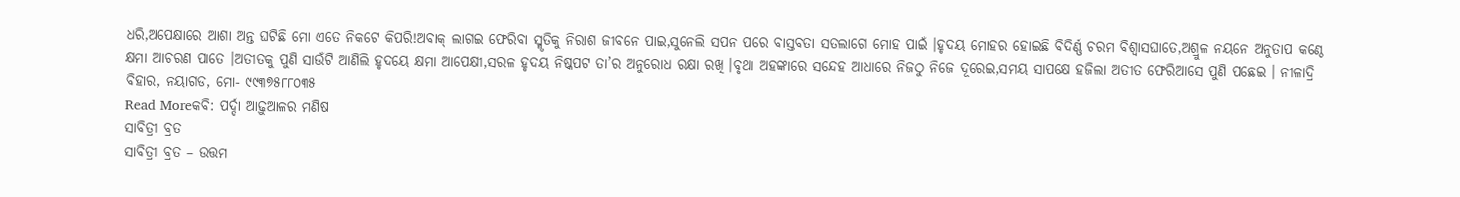ଧରି,ଅପେକ୍ଷାରେ ଆଶା ଅନ୍ତ ଘଟିଛି ମୋ ଏତେ ନିକଟେ କିପରି!ଅବାକ୍ ଲାଗଇ ଫେରିବା ସ୍ମୃତିକୁ ନିରାଶ ଜୀବନେ ପାଇ,ସୁନେଲି ସପନ ପରେ ବାସ୍ତବତା ସତଲାଗେ ମୋହ ପାଇଁ ।ହୃଦୟ ମୋହର ହୋଇଛି ବିଦିର୍ଣ୍ଣ ଚରମ ବିଶ୍ୱାସଘାତେ,ଅଶ୍ରୁଳ ନୟନେ ଅନୁତାପ କଣ୍ଠେ କ୍ଷମା ଆଚରଣ ପାତେ ।ଅତୀତକୁ ପୁଣି ସାଉଁଟି ଆଣିଲି ହୃଦୟେ କ୍ଷମା ଆପେକ୍ଷୀ,ସରଳ ହୃଦୟ ନିଷ୍କପଟ ତା’ର ଅନୁରୋଧ ରକ୍ଷା ରଖି ।ବୃଥା ଅହଙ୍କାରେ ସନ୍ଦେହ ଆଧାରେ ନିଜଠୁ ନିଜେ ଦୂରେଇ,ସମୟ ସାପକ୍ଷେ ହଜିଲା ଅତୀତ ଫେରିଆସେ ପୁଣି ପଛେଇ । ନୀଳାଦ୍ରି ବିହାର, ନୟାଗଡ, ମୋ- ୯୯୩୭୫୮୮୦୩୫
Read Moreକବି: ପର୍ଦ୍ଦା ଆଢ଼ୁଆଳର ମଣିଷ
ସାବିତ୍ରୀ ବ୍ରତ
ସାବିତ୍ରୀ ବ୍ରତ – ଉତ୍ତମ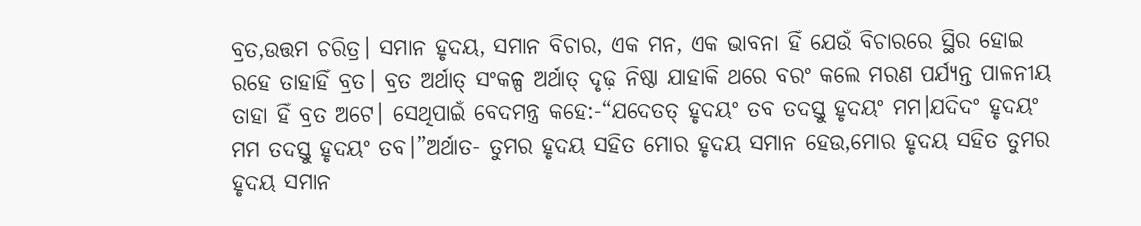ବ୍ରତ,ଉତ୍ତମ ଚରିତ୍ର। ସମାନ ହୃଦୟ, ସମାନ ବିଚାର, ଏକ ମନ, ଏକ ଭାବନା ହିଁ ଯେଉଁ ବିଚାରରେ ସ୍ଥିର ହୋଇ ରହେ ତାହାହିଁ ବ୍ରତ। ବ୍ରତ ଅର୍ଥାତ୍ ସଂକଳ୍ପ ଅର୍ଥାତ୍ ଦୃଢ଼ ନିଷ୍ଠା ଯାହାକି ଥରେ ବରଂ କଲେ ମରଣ ପର୍ଯ୍ୟନ୍ତ ପାଳନୀୟ ତାହା ହିଁ ବ୍ରତ ଅଟେ। ସେଥିପାଇଁ ବେଦମନ୍ତ୍ର କହେ:-“ଯଦେତତ୍ ହୃଦୟଂ ତବ ତଦସ୍ତୁ ହୃଦୟଂ ମମ।ଯଦିଦଂ ହୃଦୟଂ ମମ ତଦସ୍ତୁ ହୃଦୟଂ ତବ।”ଅର୍ଥାତ- ତୁମର ହୃଦୟ ସହିତ ମୋର ହୃଦୟ ସମାନ ହେଉ,ମୋର ହୃଦୟ ସହିତ ତୁମର ହୃଦୟ ସମାନ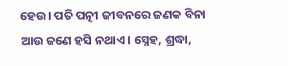ହେଉ। ପତି ପତ୍ନୀ ଜୀବନରେ ଜଣକ ବିନା ଆଉ ଜଣେ ହସି ନଥାଏ। ସ୍ନେହ, ଶ୍ରଦ୍ଧା,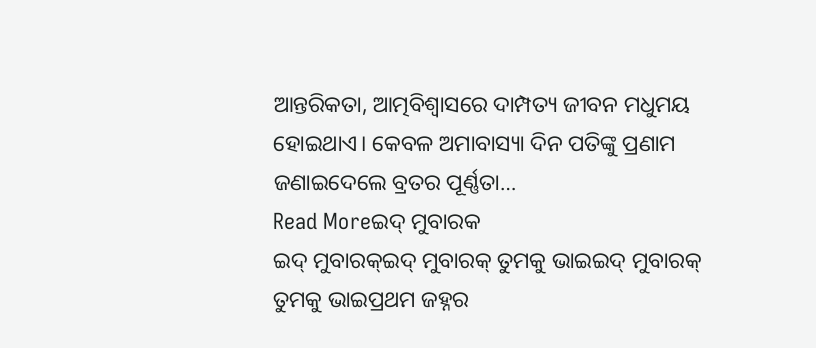ଆନ୍ତରିକତା, ଆତ୍ମବିଶ୍ଵାସରେ ଦାମ୍ପତ୍ୟ ଜୀବନ ମଧୁମୟ ହୋଇଥାଏ। କେବଳ ଅମାବାସ୍ୟା ଦିନ ପତିଙ୍କୁ ପ୍ରଣାମ ଜଣାଇଦେଲେ ବ୍ରତର ପୂର୍ଣ୍ଣତା…
Read Moreଇଦ୍ ମୁବାରକ
ଇଦ୍ ମୁବାରକ୍ଇଦ୍ ମୁବାରକ୍ ତୁମକୁ ଭାଇଇଦ୍ ମୁବାରକ୍ ତୁମକୁ ଭାଇପ୍ରଥମ ଜହ୍ନର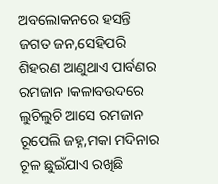ଅବଲୋକନରେ ହସନ୍ତି ଜଗତ ଜନ,ସେହିପରି ଶିହରଣ ଆଣୁଥାଏ ପାର୍ବଣର ରମଜାନ ।କଳାବଉଦରେ ଲୁଚିଲୁଚି ଆସେ ରମଜାନ ରୂପେଲି ଜହ୍ନ,ମକା ମଦିନାର ଚୂଳ ଛୁଇଁଯାଏ ରଖିଛି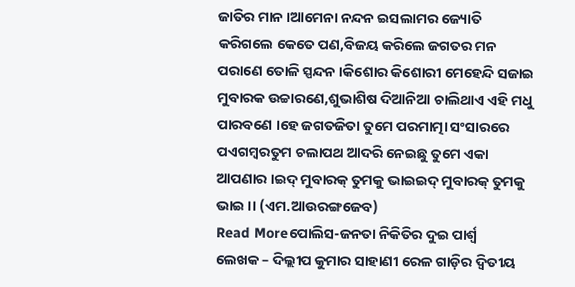ଜାତିର ମାନ ।ଆମେନା ନନ୍ଦନ ଇସଲାମର ଜ୍ୟୋତି କରିଗଲେ କେତେ ପଣ,ବିଜୟ କରିଲେ ଜଗତର ମନ ପରାଣେ ତୋଳି ସ୍ପନ୍ଦନ ।କିଶୋର କିଶୋରୀ ମେହେନ୍ଦି ସଜାଇ ମୁବାରକ ଉଚ୍ଚାରଣେ,ଶୁଭାଶିଷ ଦିଆନିଆ ଚାଲିଥାଏ ଏହି ମଧୁ ପାରବଣେ ।ହେ ଜଗତଜିତା ତୁମେ ପରମାତ୍ମା ସଂସାରରେ ପଏଗମ୍ବରତୁମ ଚଲାପଥ ଆଦରି ନେଇଛୁ ତୁମେ ଏକା ଆପଣାର ।ଇଦ୍ ମୁବାରକ୍ ତୁମକୁ ଭାଇଇଦ୍ ମୁବାରକ୍ ତୁମକୁ ଭାଇ ।। (ଏମ.ଆଉରଙ୍ଗଜେବ)
Read Moreପୋଲିସ-ଜନତା ନିକିତିର ଦୁଇ ପାର୍ଶ୍ବ
ଲେଖକ – ଦିଲ୍ଲୀପ କୁମାର ସାହାଣୀ ରେଳ ଗାଡ଼ିର ଦ୍ବିତୀୟ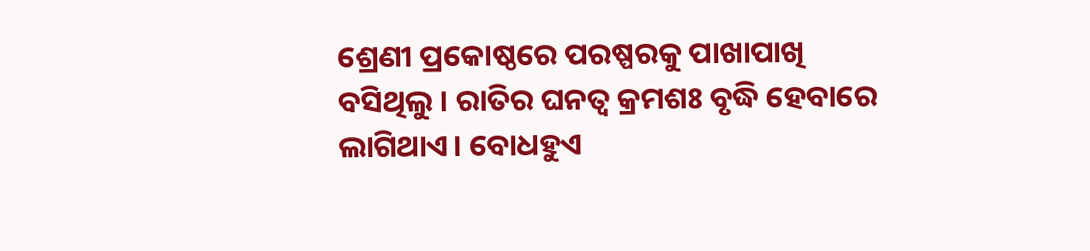ଶ୍ରେଣୀ ପ୍ରକୋଷ୍ଠରେ ପରଷ୍ପରକୁ ପାଖାପାଖି ବସିଥିଲୁ । ରାତିର ଘନତ୍ବ କ୍ରମଶଃ ବୃଦ୍ଧି ହେବାରେ ଲାଗିଥାଏ। ବୋଧହୁଏ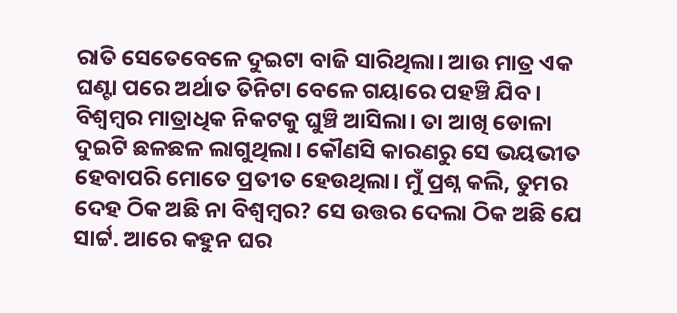ରାତି ସେତେବେଳେ ଦୁଇଟା ବାଜି ସାରିଥିଲା। ଆଉ ମାତ୍ର ଏକ ଘଣ୍ଟା ପରେ ଅର୍ଥାତ ତିନିଟା ବେଳେ ଗୟାରେ ପହଞ୍ଚି ଯିବ। ବିଶ୍ବମ୍ବର ମାତ୍ରାଧିକ ନିକଟକୁ ଘୁଞ୍ଚି ଆସିଲା। ତା ଆଖି ଡୋଳା ଦୁଇଟି ଛଳଛଳ ଲାଗୁଥିଲା। କୌଣସି କାରଣରୁ ସେ ଭୟଭୀତ ହେବାପରି ମୋତେ ପ୍ରତୀତ ହେଉଥିଲା। ମୁଁ ପ୍ରଶ୍ନ କଲି, ତୁମର ଦେହ ଠିକ ଅଛି ନା ବିଶ୍ବମ୍ବର? ସେ ଉତ୍ତର ଦେଲା ଠିକ ଅଛି ଯେ ସାର୍ଟ୍ଟ. ଆରେ କହୁନ ଘର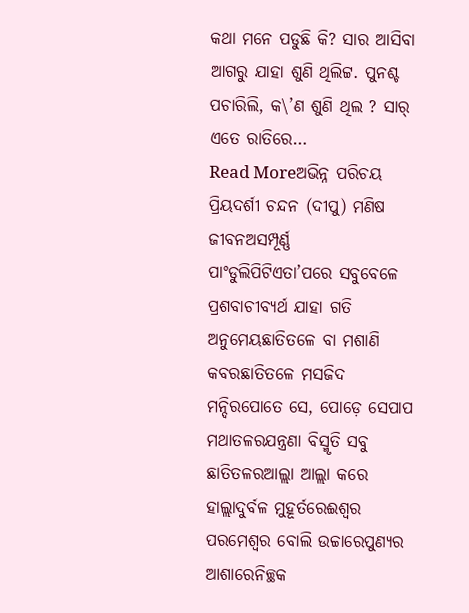କଥା ମନେ ପଡୁଛି କି? ସାର ଆସିବା ଆଗରୁ ଯାହା ଶୁଣି ଥିଲିଟ୍ଟ. ପୁନଶ୍ଚ ପଚାରିଲି, କ\’ଣ ଶୁଣି ଥିଲ ? ସାର୍ ଏତେ ରାତିରେ…
Read Moreଅଭିନ୍ନ ପରିଚୟ
ପ୍ରିୟଦର୍ଶୀ ଚନ୍ଦନ (ଦୀପୁ) ମଣିଷ ଜୀବନଅସମ୍ପୂର୍ଣ୍ଣ ପାଂଡୁଲିପିଟିଏତା’ପରେ ସବୁବେଳେ ପ୍ରଶବାଚୀବ୍ୟର୍ଥ ଯାହା ଗତି ଅନୁମେୟଛାତିତଳେ ବା ମଶାଣି କବରଛାତିତଳେ ମସଜିଦ ମନ୍ଦିରପୋତେ ସେ, ପୋଡ଼େ ସେପାପ ମଥାତଳରଯନ୍ତ୍ରଣା ବିସ୍ମୃତି ସବୁ ଛାତିତଳରଆଲ୍ଲା ଆଲ୍ଲା କରେ ହାଲ୍ଲାଦୁର୍ବଳ ମୁହୂର୍ତରେଈଶ୍ୱର ପରମେଶ୍ୱର ବୋଲି ଉଚ୍ଚାରେପୁଣ୍ୟର ଆଶାରେନିଚ୍ଛକ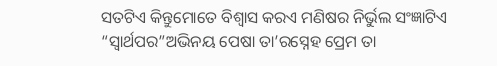ସତଟିଏ କିନ୍ତୁମୋତେ ବିଶ୍ୱାସ କରଏ ମଣିଷର ନିର୍ଭୁଲ ସଂଜ୍ଞାଟିଏ “ସ୍ୱାର୍ଥପର”ଅଭିନୟ ପେଷା ତା’ରସ୍ନେହ ପ୍ରେମ ତା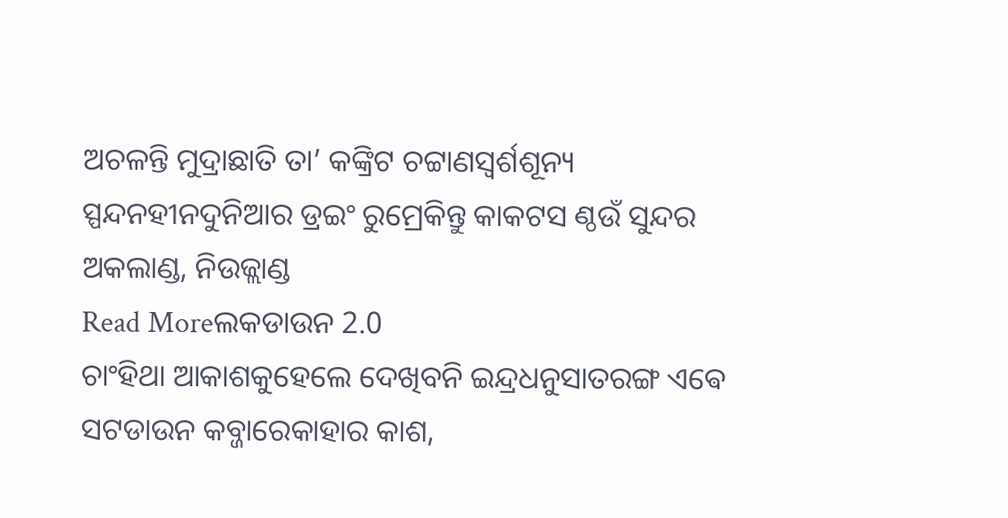ଅଚଳନ୍ତି ମୁଦ୍ରାଛାତି ତା’ କଙ୍କ୍ରିଟ ଚଟ୍ଟାଣସ୍ୱର୍ଶଶୂନ୍ୟ ସ୍ପନ୍ଦନହୀନଦୁନିଆର ଡ୍ରଇଂ ରୁମ୍ରେକିନ୍ତୁ କାକଟସ ଣ୍ଠଉଁ ସୁନ୍ଦର ଅକଲାଣ୍ଡ, ନିଉଜ୍ଲାଣ୍ଡ
Read Moreଲକଡାଉନ 2.0
ଚାଂହିଥା ଆକାଶକୁହେଲେ ଦେଖିବନି ଇନ୍ଦ୍ରଧନୁସାତରଙ୍ଗ ଏଵେ ସଟଡାଉନ କବ୍ଜାରେକାହାର କାଶ,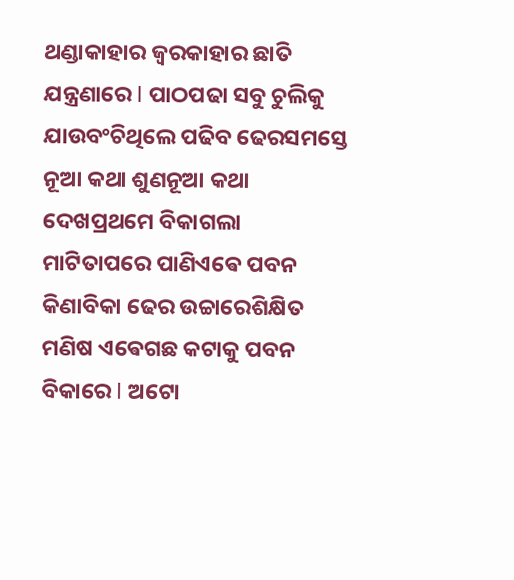ଥଣ୍ଡାକାହାର ଜ୍ଵରକାହାର ଛାତି ଯନ୍ତ୍ରଣାରେ l ପାଠପଢା ସବୁ ଚୁଲିକୁ ଯାଉବଂଚିଥିଲେ ପଢିବ ଢେରସମସ୍ତେ ନୂଆ କଥା ଶୁଣନୂଆ କଥା ଦେଖପ୍ରଥମେ ବିକାଗଲା ମାଟିତାପରେ ପାଣିଏଵେ ପବନ କିଣାବିକା ଢେର ଉଚ୍ଚାରେଶିକ୍ଷିତ ମଣିଷ ଏଵେଗଛ କଟାକୁ ପବନ ବିକାରେ l ଅଟୋ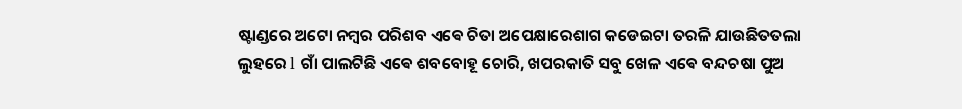ଷ୍ଟାଣ୍ଡରେ ଅଟୋ ନମ୍ବର ପରିଶବ ଏଵେ ଚିତା ଅପେକ୍ଷାରେଶାଗ କଡେଇଟା ତରଳି ଯାଉଛିତତଲା ଲୁହରେ l ଗାଁ ପାଲଟିଛି ଏଵେ ଶବବୋହୂ ଚୋରି, ଖପରକାତି ସବୁ ଖେଳ ଏଵେ ବନ୍ଦଚଷା ପୁଅ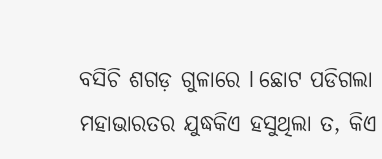ବସିଚି ଶଗଡ଼ ଗୁଳାରେ l ଛୋଟ ପଡିଗଲା ମହାଭାରତର ଯୁଦ୍ଧକିଏ ହସୁଥିଲା ତ, କିଏ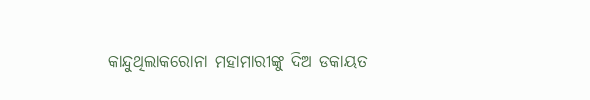କାନ୍ଦୁଥିଲାକରୋନା ମହାମାରୀଙ୍କୁ ଦିଅ ଡକାୟତ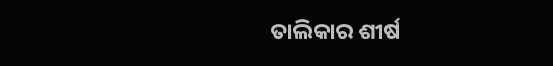ତାଲିକାର ଶୀର୍ଷ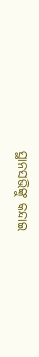ସ୍ଥାନସଭିଙ୍କୁ କନ୍ଦାଇ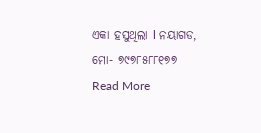ଏକା ହସୁଥିଲା l ନୟାଗଡ, ମୋ- ୭୯୭୮୫୮୮୧୭୭
Read More